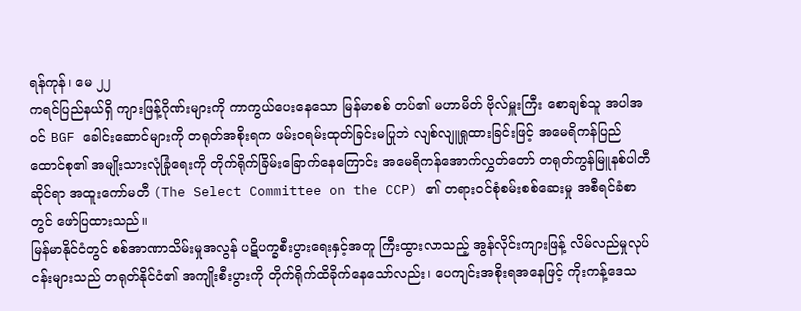ရန်ကုန်၊ မေ ၂၂
ကရင်ပြည်နယ်ရှိ ကျားဖြန့်ဂိုဏ်းများကို ကာကွယ်ပေးနေသော မြန်မာစစ် တပ်၏ မဟာမိတ် ဗိုလ်မှူးကြီး စောချစ်သူ အပါအဝင် BGF ခေါင်းဆောင်များကို တရုတ်အစိုးရက ဖမ်းဝရမ်းထုတ်ခြင်းမပြုဘဲ လျစ်လျူရှုထားခြင်းဖြင့် အမေရိကန်ပြည်ထောင်စု၏ အမျိုးသားလုံခြုံရေးကို တိုက်ရိုက်ခြိမ်းခြောက်နေကြောင်း အမေရိကန်အောက်လွှတ်တော် တရုတ်ကွန်မြူနစ်ပါတီဆိုင်ရာ အထူးကော်မတီ (The Select Committee on the CCP) ၏ တရားဝင်စုံစမ်းစစ်ဆေးမှု အစီရင်ခံစာတွင် ဖော်ပြထားသည်။
မြန်မာနိုင်ငံတွင် စစ်အာဏာသိမ်းမှုအလွန် ပဋိပက္ခစီးပွားရေးနှင့်အတူ ကြီးထွားလာသည့် အွန်လိုင်းကျားဖြန့် လိမ်လည်မှုလုပ်ငန်းများသည် တရုတ်နိုင်ငံ၏ အကျိုးစီးပွားကို တိုက်ရိုက်ထိခိုက်နေသော်လည်း၊ ပေကျင်းအစိုးရအနေဖြင့် ကိုးကန့်ဒေသ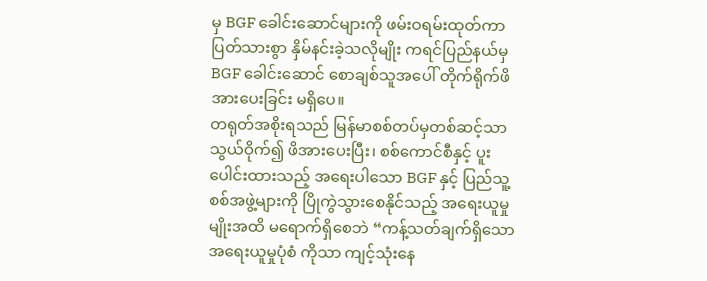မှ BGF ခေါင်းဆောင်များကို ဖမ်းဝရမ်းထုတ်ကာ ပြတ်သားစွာ နှိမ်နင်းခဲ့သလိုမျိုး ကရင်ပြည်နယ်မှ BGF ခေါင်းဆောင် စောချစ်သူအပေါ် တိုက်ရိုက်ဖိအားပေးခြင်း မရှိပေ။
တရုတ်အစိုးရသည် မြန်မာစစ်တပ်မှတစ်ဆင့်သာ သွယ်ဝိုက်၍ ဖိအားပေးပြီး၊ စစ်ကောင်စီနှင့် ပူးပေါင်းထားသည့် အရေးပါသော BGF နှင့် ပြည်သူ့စစ်အဖွဲ့များကို ပြိုကွဲသွားစေနိုင်သည့် အရေးယူမှုမျိုးအထိ မရောက်ရှိစေဘဲ “ကန့်သတ်ချက်ရှိသော အရေးယူမှုပုံစံ ကိုသာ ကျင့်သုံးနေ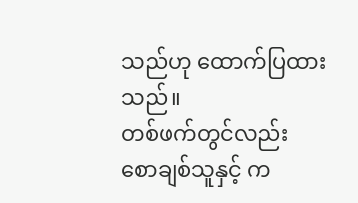သည်ဟု ထောက်ပြထားသည်။
တစ်ဖက်တွင်လည်း စောချစ်သူနှင့် က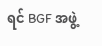ရင် BGF အဖွဲ့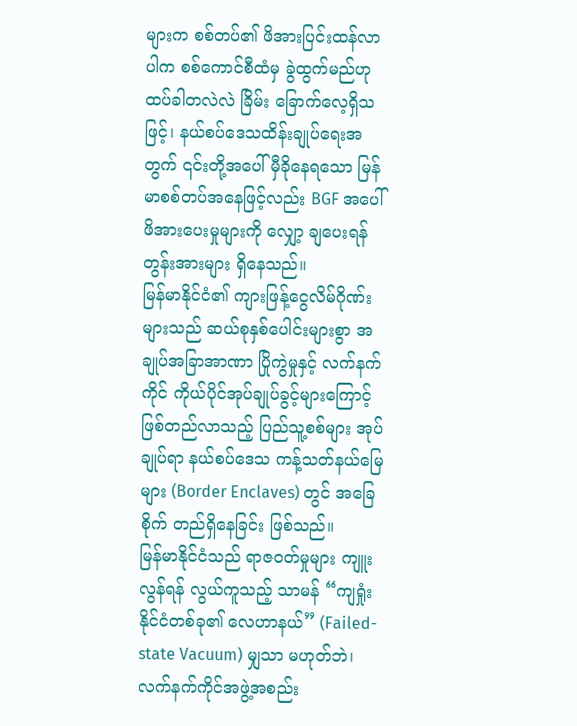များက စစ်တပ်၏ ဖိအားပြင်းထန်လာပါက စစ်ကောင်စီထံမှ ခွဲထွက်မည်ဟု ထပ်ခါတလဲလဲ ခြိမ်း ခြောက်လေ့ရှိသဖြင့်၊ နယ်စပ်ဒေသထိန်းချုပ်ရေးအတွက် ၎င်းတို့အပေါ် မှီခိုနေရသော မြန်မာစစ်တပ်အနေဖြင့်လည်း BGF အပေါ် ဖိအားပေးမှုများကို လျှော့ ချပေးရန် တွန်းအားများ ရှိနေသည်။
မြန်မာနိုင်ငံ၏ ကျားဖြန့်ငွေလိမ်ဂိုဏ်းများသည် ဆယ်စုနှစ်ပေါင်းများစွာ အချုပ်အခြာအာဏာ ပြိုကွဲမှုနှင့် လက်နက်ကိုင် ကိုယ်ပိုင်အုပ်ချုပ်ခွင့်များကြောင့် ဖြစ်တည်လာသည့် ပြည်သူ့စစ်များ အုပ်ချုပ်ရာ နယ်စပ်ဒေသ ကန့်သတ်နယ်မြေများ (Border Enclaves) တွင် အခြေစိုက် တည်ရှိနေခြင်း ဖြစ်သည်။
မြန်မာနိုင်ငံသည် ရာဇဝတ်မှုများ ကျူးလွန်ရန် လွယ်ကူသည့် သာမန် “ကျရှုံးနိုင်ငံတစ်ခု၏ လေဟာနယ်” (Failed-state Vacuum) မျှသာ မဟုတ်ဘဲ၊ လက်နက်ကိုင်အဖွဲ့အစည်း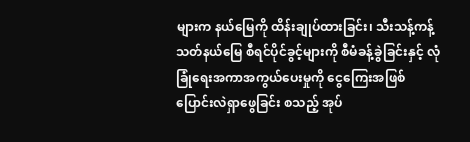များက နယ်မြေကို ထိန်းချုပ်ထားခြင်း၊ သီးသန့်ကန့်သတ်နယ်မြေ စီရင်ပိုင်ခွင့်များကို စီမံခန့်ခွဲခြင်းနှင့် လုံခြုံရေးအကာအကွယ်ပေးမှုကို ငွေကြေးအဖြစ် ပြောင်းလဲရှာဖွေခြင်း စသည့် အုပ်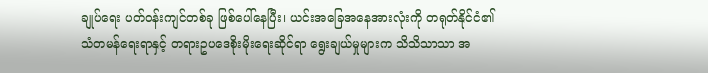ချုပ်ရေး ပတ်ဝန်းကျင်တစ်ခု ဖြစ်ပေါ်နေပြီး၊ ယင်းအခြေအနေအားလုံးကို တရုတ်နိုင်ငံ၏ သံတမန်ရေးရာနှင့် တရားဥပဒေစိုးမိုးရေးဆိုင်ရာ ရွေးချယ်မှုများက သိသိသာသာ အ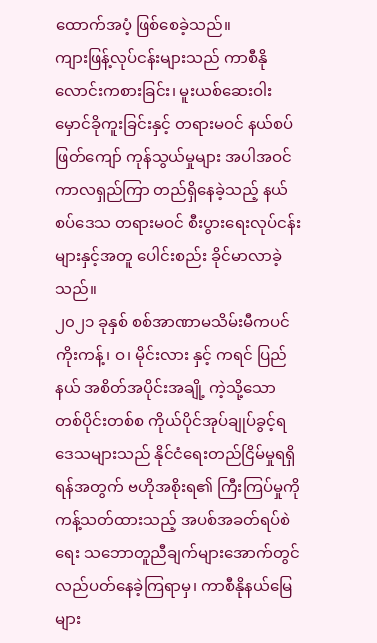ထောက်အပံ့ ဖြစ်စေခဲ့သည်။
ကျားဖြန့်လုပ်ငန်းများသည် ကာစီနိုလောင်းကစားခြင်း၊ မူးယစ်ဆေးဝါး မှောင်ခိုကူးခြင်းနှင့် တရားမဝင် နယ်စပ်ဖြတ်ကျော် ကုန်သွယ်မှုများ အပါအဝင် ကာလရှည်ကြာ တည်ရှိနေခဲ့သည့် နယ်စပ်ဒေသ တရားမဝင် စီးပွားရေးလုပ်ငန်းများနှင့်အတူ ပေါင်းစည်း ခိုင်မာလာခဲ့သည်။
၂၀၂၁ ခုနှစ် စစ်အာဏာမသိမ်းမီကပင် ကိုးကန့်၊ ဝ၊ မိုင်းလား နှင့် ကရင် ပြည်နယ် အစိတ်အပိုင်းအချို့ ကဲ့သို့သော တစ်ပိုင်းတစ်စ ကိုယ်ပိုင်အုပ်ချုပ်ခွင့်ရ ဒေသများသည် နိုင်ငံရေးတည်ငြိမ်မှုရရှိရန်အတွက် ဗဟိုအစိုးရ၏ ကြီးကြပ်မှုကို ကန့်သတ်ထားသည့် အပစ်အခတ်ရပ်စဲရေး သဘောတူညီချက်များအောက်တွင် လည်ပတ်နေခဲ့ကြရာမှ၊ ကာစီနိုနယ်မြေများ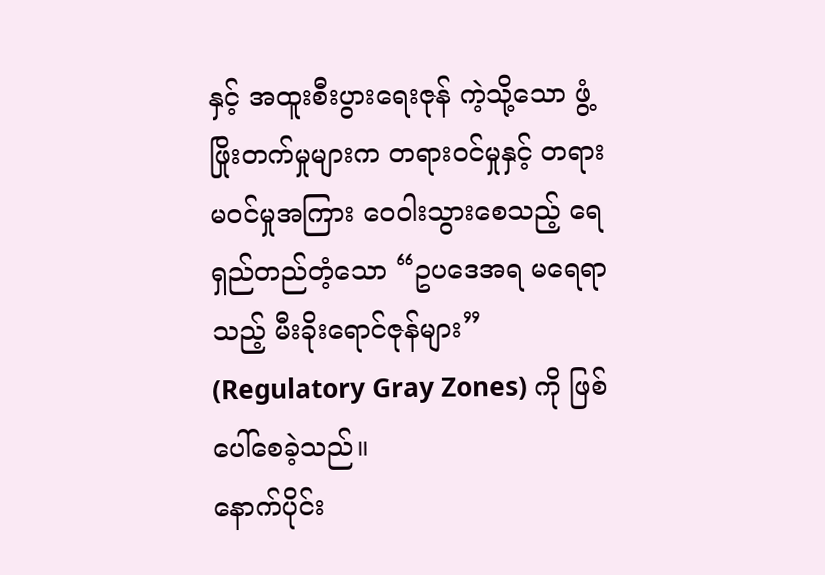နှင့် အထူးစီးပွားရေးဇုန် ကဲ့သို့သော ဖွံ့ဖြိုးတက်မှုများက တရားဝင်မှုနှင့် တရားမဝင်မှုအကြား ဝေဝါးသွားစေသည့် ရေရှည်တည်တံ့သော “ဥပဒေအရ မရေရာသည့် မီးခိုးရောင်ဇုန်များ” (Regulatory Gray Zones) ကို ဖြစ်ပေါ်စေခဲ့သည်။
နောက်ပိုင်း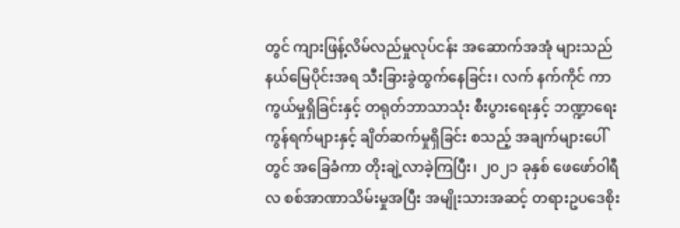တွင် ကျားဖြန့်လိမ်လည်မှုလုပ်ငန်း အဆောက်အအုံ များသည် နယ်မြေပိုင်းအရ သီးခြားခွဲထွက်နေခြင်း၊ လက် နက်ကိုင် ကာကွယ်မှုရှိခြင်းနှင့် တရုတ်ဘာသာသုံး စီးပွားရေးနှင့် ဘဏ္ဍာရေးကွန်ရက်များနှင့် ချိတ်ဆက်မှုရှိခြင်း စသည့် အချက်များပေါ်တွင် အခြေခံကာ တိုးချဲ့လာခဲ့ကြပြီး၊ ၂၀၂၁ ခုနှစ် ဖေဖော်ဝါရီလ စစ်အာဏာသိမ်းမှုအပြီး အမျိုးသားအဆင့် တရားဥပဒေစိုး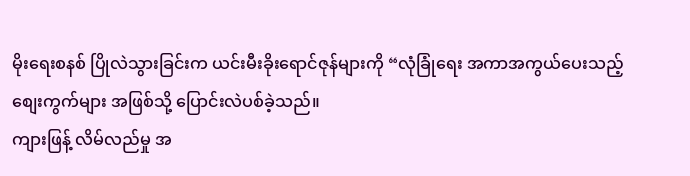မိုးရေးစနစ် ပြိုလဲသွားခြင်းက ယင်းမီးခိုးရောင်ဇုန်များကို “လုံခြုံရေး အကာအကွယ်ပေးသည့် စျေးကွက်များ အဖြစ်သို့ ပြောင်းလဲပစ်ခဲ့သည်။
ကျားဖြန့် လိမ်လည်မှု အ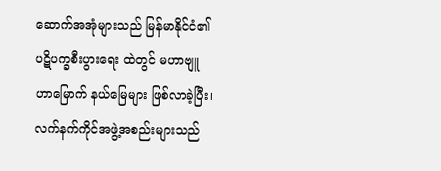ဆောက်အအုံများသည် မြန်မာနိုင်ငံ၏ ပဋိပက္ခစီးပွားရေး ထဲတွင် မဟာဗျူဟာမြောက် နယ်မြေများ ဖြစ်လာခဲ့ပြီး၊ လက်နက်ကိုင်အဖွဲ့အစည်းများသည်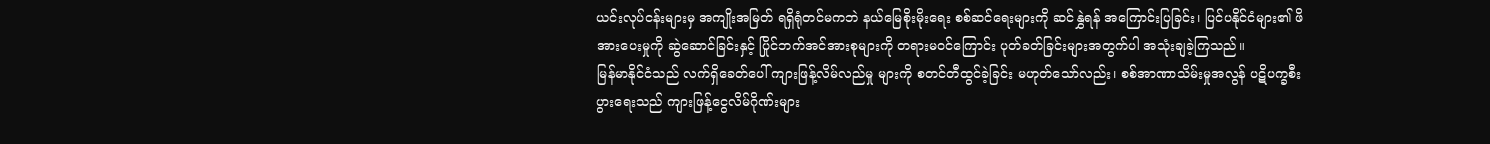ယင်းလုပ်ငန်းများမှ အကျိုးအမြတ် ရရှိရုံတင်မကဘဲ နယ်မြေစိုးမိုးရေး စစ်ဆင်ရေးများကို ဆင်နွှဲရန် အကြောင်းပြခြင်း၊ ပြင်ပနိုင်ငံများ၏ ဖိအားပေးမှုကို ဆွဲဆောင်ခြင်းနှင့် ပြိုင်ဘက်အင်အားစုများကို တရားမဝင်ကြောင်း ပုတ်ခတ်ခြင်းများအတွက်ပါ အသုံးချခဲ့ကြသည်။
မြန်မာနိုင်ငံသည် လက်ရှိခေတ်ပေါ် ကျားဖြန့်လိမ်လည်မှု များကို စတင်တီထွင်ခဲ့ခြင်း မဟုတ်သော်လည်း၊ စစ်အာဏာသိမ်းမှုအလွန် ပဋိပက္ခစီးပွားရေးသည် ကျားဖြန့်ငွေလိမ်ဂိုဏ်းများ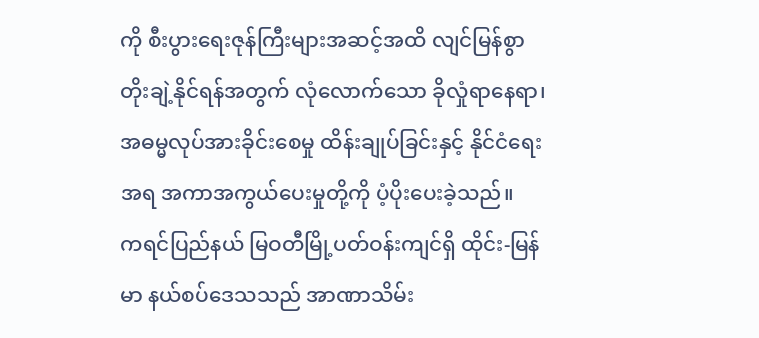ကို စီးပွားရေးဇုန်ကြီးများအဆင့်အထိ လျင်မြန်စွာ တိုးချဲ့နိုင်ရန်အတွက် လုံလောက်သော ခိုလှုံရာနေရာ၊ အဓမ္မလုပ်အားခိုင်းစေမှု ထိန်းချုပ်ခြင်းနှင့် နိုင်ငံရေးအရ အကာအကွယ်ပေးမှုတို့ကို ပံ့ပိုးပေးခဲ့သည်။
ကရင်ပြည်နယ် မြဝတီမြို့ပတ်ဝန်းကျင်ရှိ ထိုင်း-မြန်မာ နယ်စပ်ဒေသသည် အာဏာသိမ်း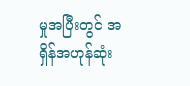မှုအပြီးတွင် အရှိန်အဟုန်ဆုံး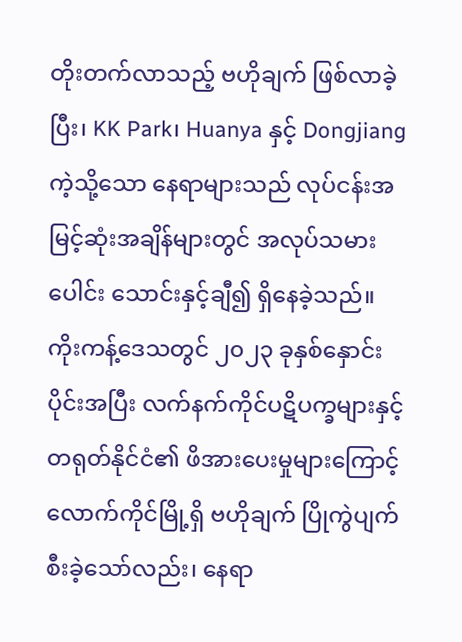တိုးတက်လာသည့် ဗဟိုချက် ဖြစ်လာခဲ့ပြီး၊ KK Park၊ Huanya နှင့် Dongjiang ကဲ့သို့သော နေရာများသည် လုပ်ငန်းအမြင့်ဆုံးအချိန်များတွင် အလုပ်သမားပေါင်း သောင်းနှင့်ချီ၍ ရှိနေခဲ့သည်။
ကိုးကန့်ဒေသတွင် ၂၀၂၃ ခုနှစ်နှောင်းပိုင်းအပြီး လက်နက်ကိုင်ပဋိပက္ခများနှင့် တရုတ်နိုင်ငံ၏ ဖိအားပေးမှုများကြောင့် လောက်ကိုင်မြို့ရှိ ဗဟိုချက် ပြိုကွဲပျက်စီးခဲ့သော်လည်း၊ နေရာ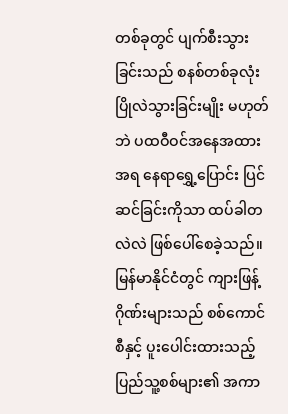တစ်ခုတွင် ပျက်စီးသွားခြင်းသည် စနစ်တစ်ခုလုံး ပြိုလဲသွားခြင်းမျိုး မဟုတ်ဘဲ ပထဝီဝင်အနေအထားအရ နေရာရွှေ့ပြောင်း ပြင်ဆင်ခြင်းကိုသာ ထပ်ခါတလဲလဲ ဖြစ်ပေါ်စေခဲ့သည်။
မြန်မာနိုင်ငံတွင် ကျားဖြန့်ဂိုဏ်းများသည် စစ်ကောင်စီနှင့် ပူးပေါင်းထားသည့် ပြည်သူ့စစ်များ၏ အကာ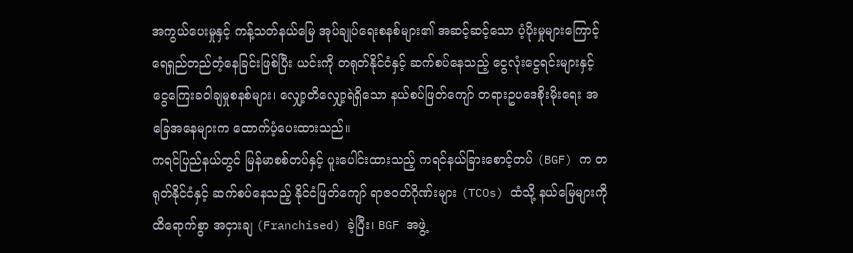အကွယ်ပေးမှုနှင့် ကန့်သတ်နယ်မြေ အုပ်ချုပ်ရေးစနစ်များ၏ အဆင့်ဆင့်သော ပံ့ပိုးမှုများကြောင့် ရေရှည်တည်တံ့နေခြင်းဖြစ်ပြီး ယင်းကို တရုတ်နိုင်ငံနှင့် ဆက်စပ်နေသည့် ငွေလုံးငွေရင်းများနှင့် ငွေကြေးခဝါချမှုစနစ်များ၊ လျှော့တိလျှော့ရဲရှိသော နယ်စပ်ဖြတ်ကျော် တရားဥပဒေစိုးမိုးရေး အခြေအနေများက ထောက်ပံ့ပေးထားသည်။
ကရင်ပြည်နယ်တွင် မြန်မာစစ်တပ်နှင့် ပူးပေါင်းထားသည့် ကရင်နယ်ခြားစောင့်တပ် (BGF) က တရုတ်နိုင်ငံနှင့် ဆက်စပ်နေသည့် နိုင်ငံဖြတ်ကျော် ရာဇဝတ်ဂိုဏ်းများ (TCOs) ထံသို့ နယ်မြေများကို ထိရောက်စွာ အငှားချ (Franchised) ခဲ့ပြီး၊ BGF အဖွဲ့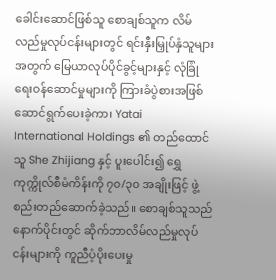ခေါင်းဆောင်ဖြစ်သူ စောချစ်သူက လိမ်လည်မှုလုပ်ငန်းများတွင် ရင်းနှီးမြှုပ်နှံသူများအတွက် မြေယာလုပ်ပိုင်ခွင့်များနှင့် လုံခြုံရေးဝန်ဆောင်မှုများကို ကြားခံပွဲစားအဖြစ် ဆောင်ရွက်ပေးခဲ့ကာ၊ Yatai International Holdings ၏ တည်ထောင်သူ She Zhijiang နှင့် ပူးပေါင်း၍ ရွှေကုက္ကိုလ်စီမံကိန်းကို ၇၀/၃၀ အချိုးဖြင့် ဖွဲ့စည်းတည်ဆောက်ခဲ့သည်။ စောချစ်သူသည် နောက်ပိုင်းတွင် ဆိုက်ဘာလိမ်လည်မှုလုပ်ငန်းများကို ကူညီပံ့ပိုးပေးမှု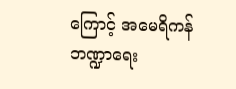ကြောင့် အမေရိကန် ဘဏ္ဍာရေး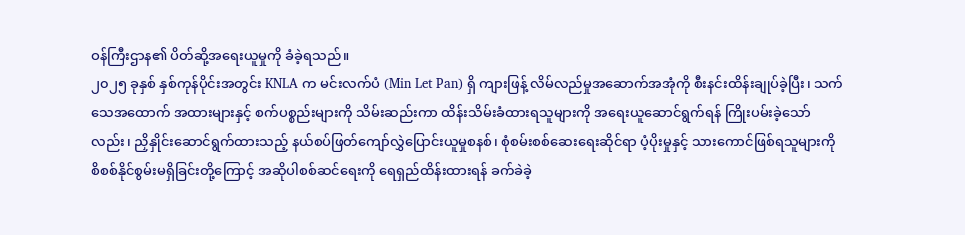ဝန်ကြီးဌာန၏ ပိတ်ဆို့အရေးယူမှုကို ခံခဲ့ရသည်။
၂၀၂၅ ခုနှစ် နှစ်ကုန်ပိုင်းအတွင်း KNLA က မင်းလက်ပံ (Min Let Pan) ရှိ ကျားဖြန့် လိမ်လည်မှုအဆောက်အအုံကို စီးနင်းထိန်းချုပ်ခဲ့ပြီး၊ သက်သေအထောက် အထားများနှင့် စက်ပစ္စည်းများကို သိမ်းဆည်းကာ ထိန်းသိမ်းခံထားရသူများကို အရေးယူဆောင်ရွက်ရန် ကြိုးပမ်းခဲ့သော်လည်း၊ ညှိနှိုင်းဆောင်ရွက်ထားသည့် နယ်စပ်ဖြတ်ကျော်လွှဲပြောင်းယူမှုစနစ်၊ စုံစမ်းစစ်ဆေးရေးဆိုင်ရာ ပံ့ပိုးမှုနှင့် သားကောင်ဖြစ်ရသူများကို စိစစ်နိုင်စွမ်းမရှိခြင်းတို့ကြောင့် အဆိုပါစစ်ဆင်ရေးကို ရေရှည်ထိန်းထားရန် ခက်ခဲခဲ့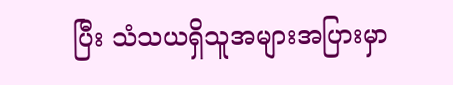ပြီး သံသယရှိသူအများအပြားမှာ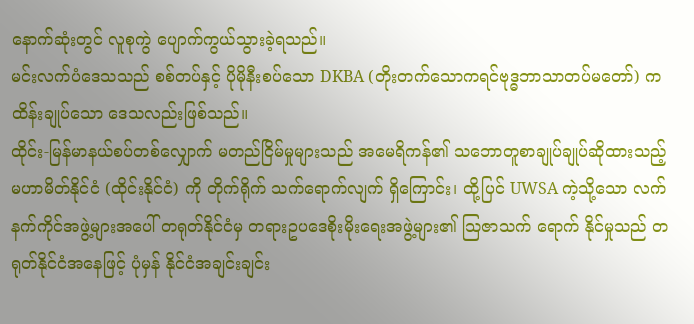နောက်ဆုံးတွင် လူစုကွဲ ပျောက်ကွယ်သွားခဲ့ရသည်။
မင်းလက်ပံဒေသသည် စစ်တပ်နှင့် ပိုမိုနီးစပ်သော DKBA (တိုးတက်သောကရင်ဗုဒ္ဓဘာသာတပ်မတော်) က ထိန်းချုပ်သော ဒေသလည်းဖြစ်သည်။
ထိုင်း-မြန်မာနယ်စပ်တစ်လျှောက် မတည်ငြိမ်မှုများသည် အမေရိကန်၏ သဘောတူစာချုပ်ချုပ်ဆိုထားသည့် မဟာမိတ်နိုင်ငံ (ထိုင်းနိုင်ငံ) ကို တိုက်ရိုက် သက်ရောက်လျက် ရှိကြောင်း၊ ထို့ပြင် UWSA ကဲ့သို့သော လက်နက်ကိုင်အဖွဲ့များအပေါ် တရုတ်နိုင်ငံမှ တရားဥပဒေစိုးမိုးရေးအဖွဲ့များ၏ သြဇာသက် ရောက် နိုင်မှုသည် တရုတ်နိုင်ငံအနေဖြင့် ပုံမှန် နိုင်ငံအချင်းချင်း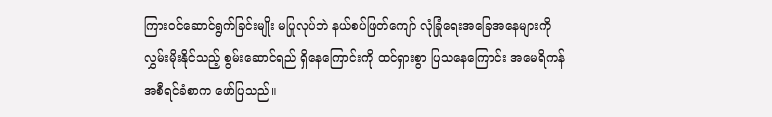ကြားဝင်ဆောင်ရွက်ခြင်းမျိုး မပြုလုပ်ဘဲ နယ်စပ်ဖြတ်ကျော် လုံခြုံရေးအခြေအနေများကို လွှမ်းမိုးနိုင်သည့် စွမ်းဆောင်ရည် ရှိနေကြောင်းကို ထင်ရှားစွာ ပြသနေကြောင်း အမေရိကန်အစီရင်ခံစာက ဖော်ပြသည်။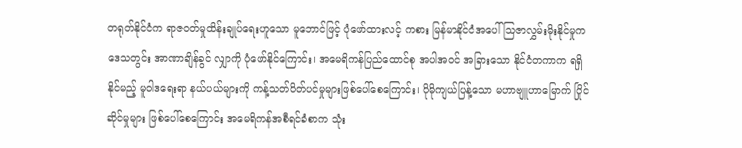တရုတ်နိုင်ငံက ရာဇဝတ်မှုထိန်းချုပ်ရေးဟူသော မူဘောင်ဖြင့် ပုံဖော်ထားလင့် ကစား မြန်မာနိုင်ငံအပေါ် သြဇာလွှမ်းမိုးနိုင်မှုက ဒေသတွင်း အာဏာချိန်ခွင် လျှာကို ပုံဖော်နိုင်ကြောင်း၊ အမေရိကန်ပြည်ထောင်စု အပါအဝင် အခြားသော နိုင်ငံတကာက ရရှိနိုင်မည့် မူဝါဒရေးရာ နယ်ပယ်များကို ကန့်သတ်ပိတ်ပင်မှုများဖြစ်ပေါ်စေကြောင်း၊ ပိုမိုကျယ်ပြန့်သော မဟာဗျူဟာမြောက် ပြိုင်ဆိုင်မှုများ ဖြစ်ပေါ်စေကြောင်း အမေရိကန်အစီရင်ခံစာက သုံး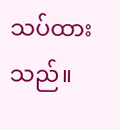သပ်ထားသည်။